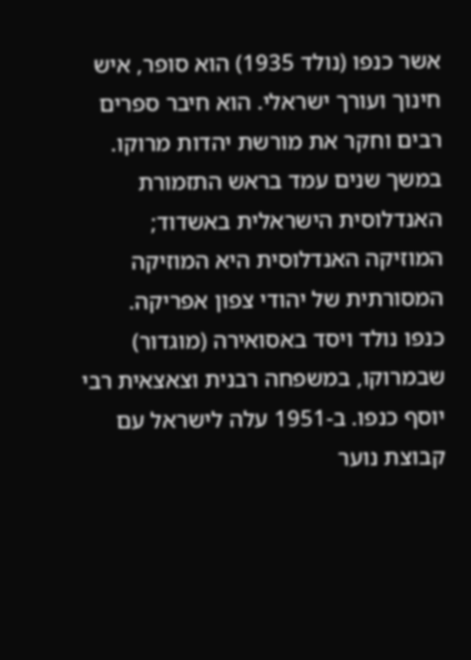אשר כנפו (נולד 1935) הוא סופר, איש חינוך ועורך ישראלי. הוא חיבר ספרים רבים וחקר את מורשת יהדות מרוקו. במשך שנים עמד בראש התזמורת האנדלוסית הישראלית באשדוד; המוזיקה האנדלוסית היא המוזיקה המסורתית של יהודי צפון אפריקה.
כנפו נולד ויסד באסואירה (מוגדור) שבמרוקו, במשפחה רבנית וצאצאית רבי יוסף כנפו. ב-1951 עלה לישראל עם קבוצת נוער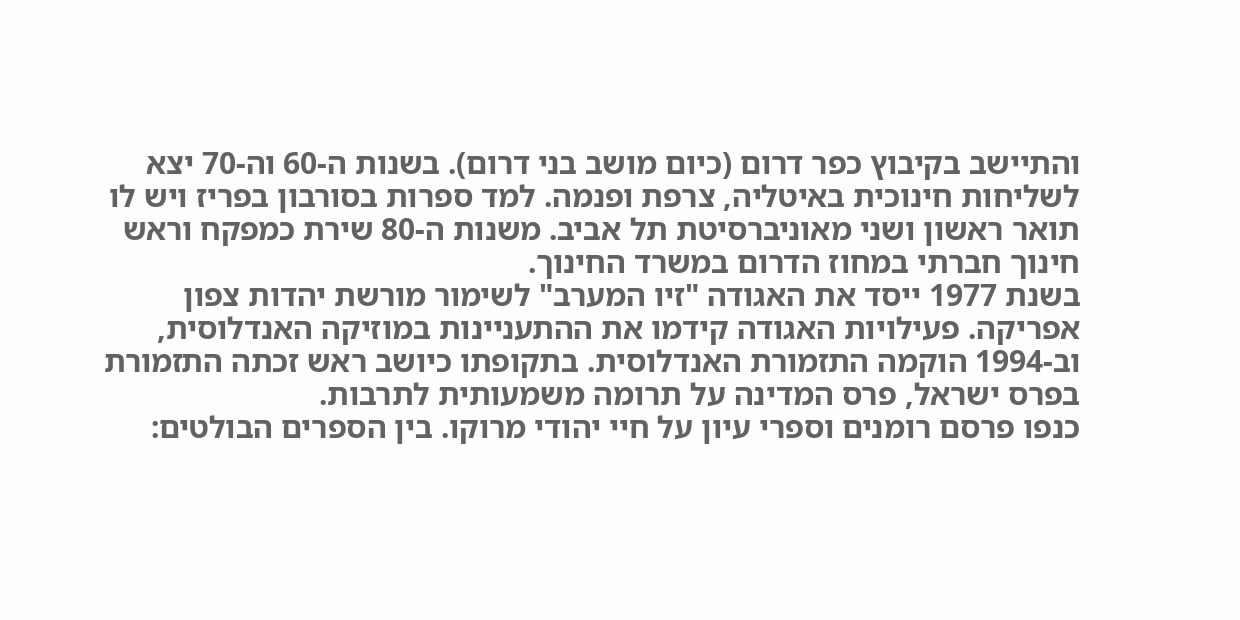והתיישב בקיבוץ כפר דרום (כיום מושב בני דרום). בשנות ה-60 וה-70 יצא לשליחות חינוכית באיטליה, צרפת ופנמה. למד ספרות בסורבון בפריז ויש לו תואר ראשון ושני מאוניברסיטת תל אביב. משנות ה-80 שירת כמפקח וראש חינוך חברתי במחוז הדרום במשרד החינוך.
בשנת 1977 ייסד את האגודה "זיו המערב" לשימור מורשת יהדות צפון אפריקה. פעילויות האגודה קידמו את ההתעניינות במוזיקה האנדלוסית, וב-1994 הוקמה התזמורת האנדלוסית. בתקופתו כיושב ראש זכתה התזמורת בפרס ישראל, פרס המדינה על תרומה משמעותית לתרבות.
כנפו פרסם רומנים וספרי עיון על חיי יהודי מרוקו. בין הספרים הבולטים: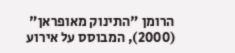הרומן "התינוק מאופראן" (2000), המבוסס על אירוע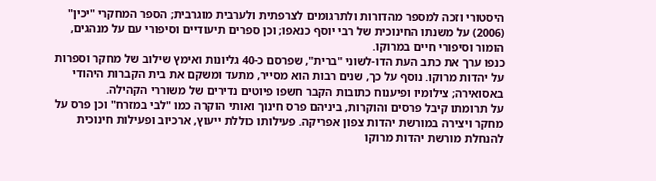היסטורי וזכה למספר מהדורות ולתרגומים לצרפתית ולערבית מוגרבית; הספר המחקרי "יכין" (2006) על משנתו החינוכית של רבי יוסף כנאפו; וכן ספרים תיעודיים וסיפורי עם על מנהגים, הומור וסיפורי חיים במרוקו.
כנפו ערך את כתב העת הדו-לשוני "ברית", שפרסם כ-40 גליונות ואימץ שילוב של מחקר וספרות על יהדות מרוקו. נוסף על כך, שנים רבות הוא מסייר, מתעד ומשקם את בית הקברות היהודי באסואירה; צילומיו ופיענוח כתובות הקבר חשפו פיוטים נדירים של משוררי הקהילה.
על תרומתו קיבל פרסים והוקרות, ביניהם פרס חינוך ואותי הוקרה כמו "לבי במזרח" וכן פרס על מחקר ויצירה במורשת יהדות צפון אפריקה. פעילותו כוללת ייעוץ, ארכיוב ופעילות חינוכית להנחלת מורשת יהדות מרוקו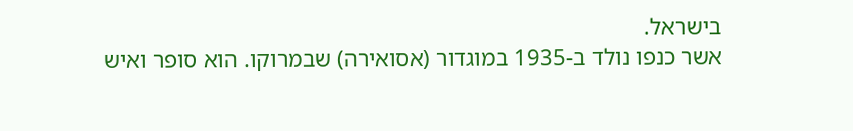בישראל.
אשר כנפו נולד ב-1935 במוגדור (אסואירה) שבמרוקו. הוא סופר ואיש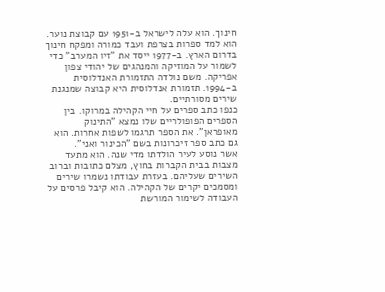חינוך. הוא עלה לישראל ב-1951 עם קבוצת נוער.
הוא למד ספרות בצרפת ועבד כמורה ומפקח חינוך בדרום הארץ. ב-1977 ייסד את "זיו המערב" כדי לשמור על המוזיקה והמנהגים של יהודי צפון אפריקה. משם נולדה התזמורת האנדלוסית ב-1994. תזמורת אנדלוסית היא קבוצה שמנגנת שירים מסורתיים.
כנפו כתב ספרים על חיי הקהילה במרוקו. בין הספרים הפופולריים שלו נמצא "התינוק מאופראן". את הספר תרגמו לשפות אחרות. הוא גם כתב ספר זיכרונות בשם "הכינור ואני".
אשר נוסע לעיר הולדתו מדי שנה. הוא מתעד מצבות בבית הקברות בחוץ, מצלם כתובות וברוב השירים שעליהם. בעזרת עבודתו נשמרו שירים ומסמכים יקרים של הקהילה. הוא קיבל פרסים על העבודה לשימור המורשת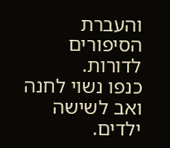והעברת הסיפורים לדורות.
כנפו נשוי לחנה ואב לשישה ילדים.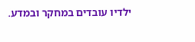ילדיו עובדים במחקר ובמדע.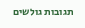תגובות גולשים